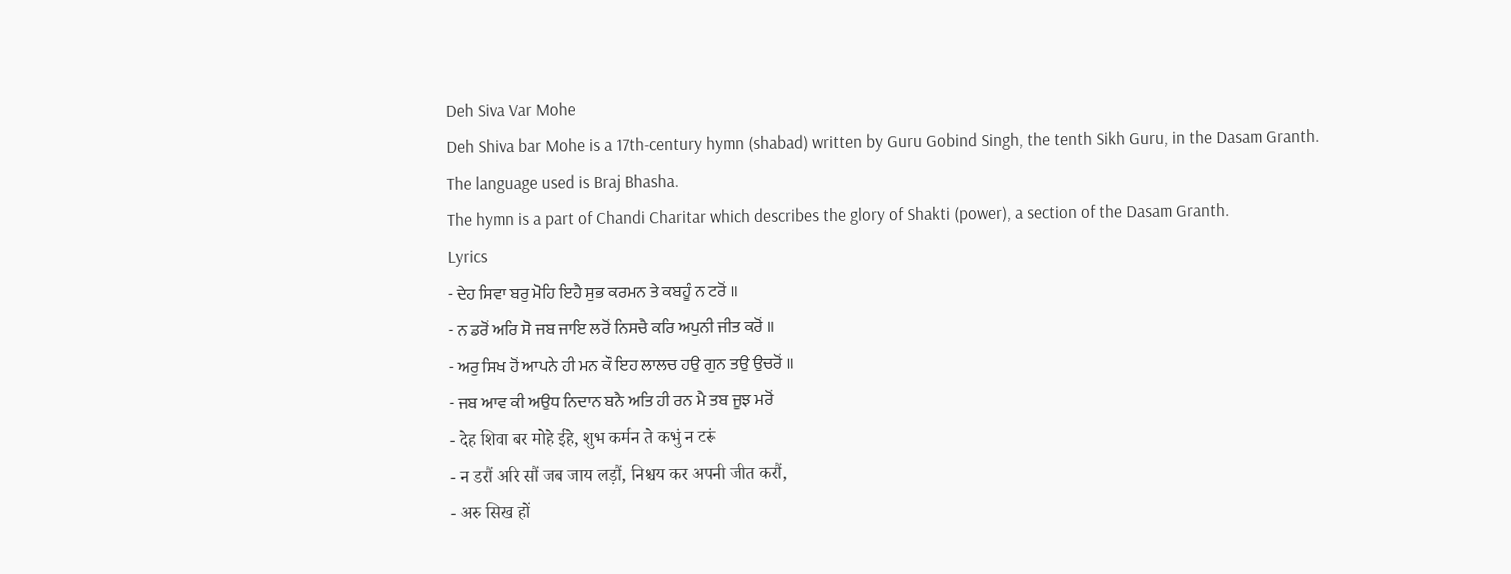Deh Siva Var Mohe
Deh Shiva bar Mohe is a 17th-century hymn (shabad) written by Guru Gobind Singh, the tenth Sikh Guru, in the Dasam Granth.
The language used is Braj Bhasha.
The hymn is a part of Chandi Charitar which describes the glory of Shakti (power), a section of the Dasam Granth.
Lyrics
- ਦੇਹ ਸਿਵਾ ਬਰੁ ਮੋਹਿ ਇਹੈ ਸੁਭ ਕਰਮਨ ਤੇ ਕਬਹੂੰ ਨ ਟਰੋਂ ॥
- ਨ ਡਰੋਂ ਅਰਿ ਸੋ ਜਬ ਜਾਇ ਲਰੋਂ ਨਿਸਚੈ ਕਰਿ ਅਪੁਨੀ ਜੀਤ ਕਰੋਂ ॥
- ਅਰੁ ਸਿਖ ਹੋਂ ਆਪਨੇ ਹੀ ਮਨ ਕੌ ਇਹ ਲਾਲਚ ਹਉ ਗੁਨ ਤਉ ਉਚਰੋਂ ॥
- ਜਬ ਆਵ ਕੀ ਅਉਧ ਨਿਦਾਨ ਬਨੈ ਅਤਿ ਹੀ ਰਨ ਮੈ ਤਬ ਜੂਝ ਮਰੋਂ
- देह शिवा बर मोहे ईहे, शुभ कर्मन ते कभुं न टरूं
- न डरौं अरि सौं जब जाय लड़ौं, निश्चय कर अपनी जीत करौं,
- अरु सिख हों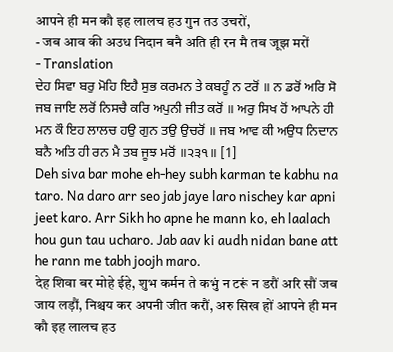आपने ही मन कौ इह लालच हउ गुन तउ उचरों,
- जब आव की अउध निदान बनै अति ही रन मै तब जूझ मरों
- Translation
ਦੇਹ ਸਿਵਾ ਬਰੁ ਮੋਹਿ ਇਹੈ ਸੁਭ ਕਰਮਨ ਤੇ ਕਬਹੂੰ ਨ ਟਰੋਂ ॥ ਨ ਡਰੋਂ ਅਰਿ ਸੋ ਜਬ ਜਾਇ ਲਰੋਂ ਨਿਸਚੈ ਕਰਿ ਅਪੁਨੀ ਜੀਤ ਕਰੋਂ ॥ ਅਰੁ ਸਿਖ ਹੋਂ ਆਪਨੇ ਹੀ ਮਨ ਕੌ ਇਹ ਲਾਲਚ ਹਉ ਗੁਨ ਤਉ ਉਚਰੋਂ ॥ ਜਬ ਆਵ ਕੀ ਅਉਧ ਨਿਦਾਨ ਬਨੈ ਅਤਿ ਹੀ ਰਨ ਮੈ ਤਬ ਜੂਝ ਮਰੋਂ ॥੨੩੧॥ [1]
Deh siva bar mohe eh-hey subh karman te kabhu na taro. Na daro arr seo jab jaye laro nischey kar apni jeet karo. Arr Sikh ho apne he mann ko, eh laalach hou gun tau ucharo. Jab aav ki audh nidan bane att he rann me tabh joojh maro.
देह शिवा बर मोहे ईहे, शुभ कर्मन ते कभुं न टरूं न डरौं अरि सौं जब जाय लड़ौं, निश्चय कर अपनी जीत करौं, अरु सिख हों आपने ही मन कौ इह लालच हउ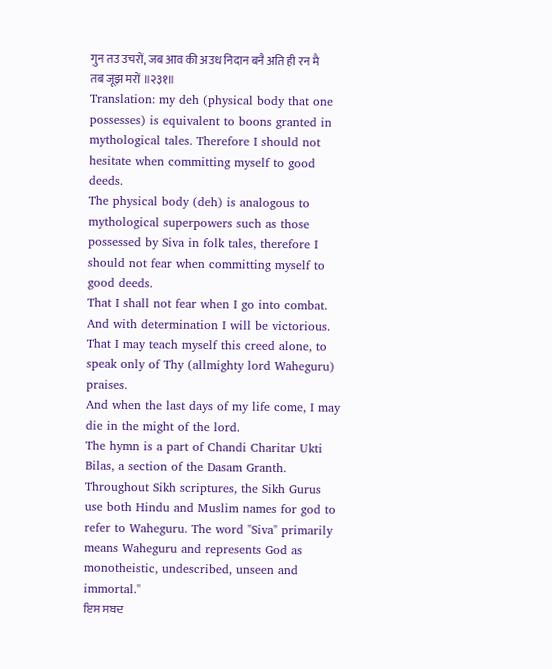गुन तउ उचरों, जब आव की अउध निदान बनै अति ही रन मै तब जूझ मरों ॥२३१॥
Translation: my deh (physical body that one possesses) is equivalent to boons granted in mythological tales. Therefore I should not hesitate when committing myself to good deeds.
The physical body (deh) is analogous to mythological superpowers such as those possessed by Siva in folk tales, therefore I should not fear when committing myself to good deeds.
That I shall not fear when I go into combat. And with determination I will be victorious.
That I may teach myself this creed alone, to speak only of Thy (allmighty lord Waheguru) praises.
And when the last days of my life come, I may die in the might of the lord.
The hymn is a part of Chandi Charitar Ukti Bilas, a section of the Dasam Granth. Throughout Sikh scriptures, the Sikh Gurus use both Hindu and Muslim names for god to refer to Waheguru. The word "Siva" primarily means Waheguru and represents God as monotheistic, undescribed, unseen and immortal."
ਇਸ ਸਬਦ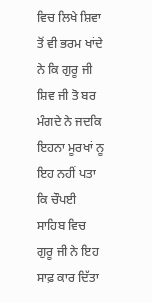ਵਿਚ ਲਿਖੇ ਸ਼ਿਵਾ ਤੋਂ ਵੀ ਭਰਮ ਖਾਂਦੇ ਨੇ ਕਿ ਗੁਰੂ ਜੀ ਸ਼ਿਵ ਜੀ ਤੋ ਬਰ ਮੰਗਦੇ ਨੇ ਜਦਕਿ ਇਹਨਾ ਮੂਰਖਾਂ ਨੂ ਇਹ ਨਹੀਂ ਪਤਾ ਕਿ ਚੌਪਈ ਸਾਹਿਬ ਵਿਚ ਗੁਰੂ ਜੀ ਨੇ ਇਹ ਸਾਫ਼ ਕਾਰ ਦਿੱਤਾ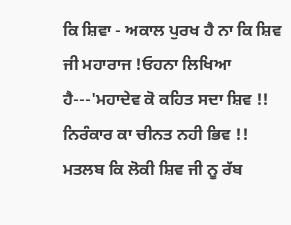ਕਿ ਸ਼ਿਵਾ - ਅਕਾਲ ਪੁਰਖ ਹੈ ਨਾ ਕਿ ਸ਼ਿਵ ਜੀ ਮਹਾਰਾਜ !ਓਹਨਾ ਲਿਖਿਆ ਹੈ---'ਮਹਾਦੇਵ ਕੋ ਕਹਿਤ ਸਦਾ ਸ਼ਿਵ !! ਨਿਰੰਕਾਰ ਕਾ ਚੀਨਤ ਨਹੀ ਭਿਵ !! ਮਤਲਬ ਕਿ ਲੋਕੀ ਸ਼ਿਵ ਜੀ ਨੂ ਰੱਬ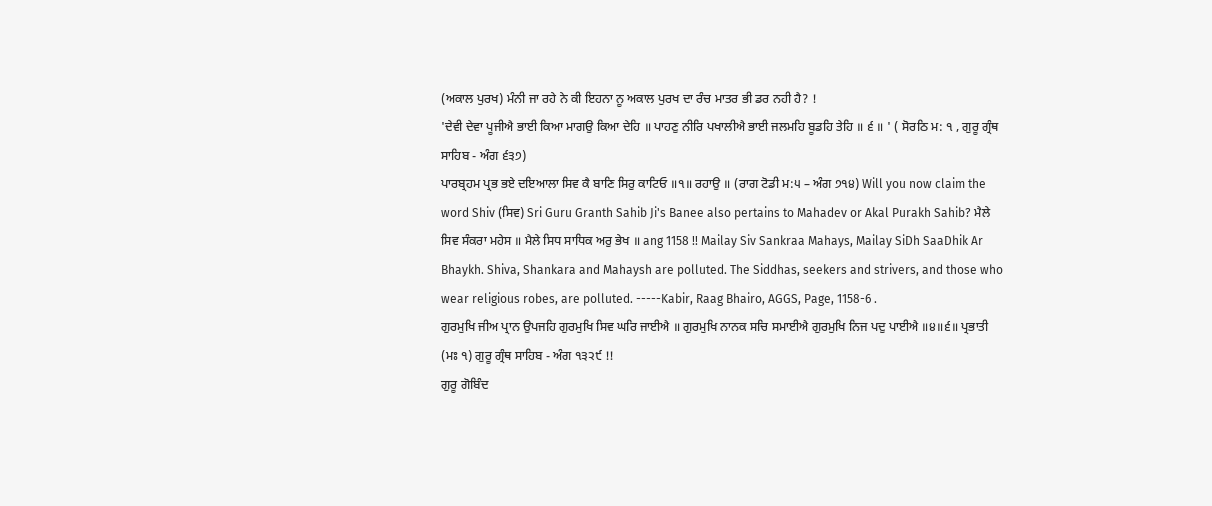(ਅਕਾਲ ਪੁਰਖ) ਮੰਨੀ ਜਾ ਰਹੇ ਨੇ ਕੀ ਇਹਨਾ ਨੂ ਅਕਾਲ ਪੁਰਖ ਦਾ ਰੰਚ ਮਾਤਰ ਭੀ ਡਰ ਨਹੀ ਹੈ? !
'ਦੇਵੀ ਦੇਵਾ ਪੂਜੀਐ ਭਾਈ ਕਿਆ ਮਾਗਉ ਕਿਆ ਦੇਹਿ ॥ ਪਾਹਣੁ ਨੀਰਿ ਪਖਾਲੀਐ ਭਾਈ ਜਲਮਹਿ ਬੂਡਹਿ ਤੇਹਿ ॥ ੬ ॥ ' ( ਸੋਰਠਿ ਮ: ੧ , ਗੁਰੂ ਗ੍ਰੰਥ ਸਾਹਿਬ - ਅੰਗ ੬੩੭)
ਪਾਰਬ੍ਰਹਮ ਪ੍ਰਭ ਭਏ ਦਇਆਲਾ ਸਿਵ ਕੈ ਬਾਣਿ ਸਿਰੁ ਕਾਟਿਓ ॥੧॥ ਰਹਾਉ ॥ (ਰਾਗ ਟੋਡੀ ਮ:੫ – ਅੰਗ ੭੧੪) Will you now claim the word Shiv (ਸਿਵ) Sri Guru Granth Sahib Ji's Banee also pertains to Mahadev or Akal Purakh Sahib? ਮੈਲੇ ਸਿਵ ਸੰਕਰਾ ਮਹੇਸ ॥ ਮੈਲੇ ਸਿਧ ਸਾਧਿਕ ਅਰੁ ਭੇਖ ॥ ang 1158 !! Mailay Siv Sankraa Mahays, Mailay SiDh SaaDhik Ar Bhaykh. Shiva, Shankara and Mahaysh are polluted. The Siddhas, seekers and strivers, and those who wear religious robes, are polluted. -----Kabir, Raag Bhairo, AGGS, Page, 1158-6 .
ਗੁਰਮੁਖਿ ਜੀਅ ਪ੍ਰਾਨ ਉਪਜਹਿ ਗੁਰਮੁਖਿ ਸਿਵ ਘਰਿ ਜਾਈਐ ॥ ਗੁਰਮੁਖਿ ਨਾਨਕ ਸਚਿ ਸਮਾਈਐ ਗੁਰਮੁਖਿ ਨਿਜ ਪਦੁ ਪਾਈਐ ॥੪॥੬॥ ਪ੍ਰਭਾਤੀ (ਮਃ ੧) ਗੁਰੂ ਗ੍ਰੰਥ ਸਾਹਿਬ - ਅੰਗ ੧੩੨੯ !!
ਗੁਰੂ ਗੋਬਿੰਦ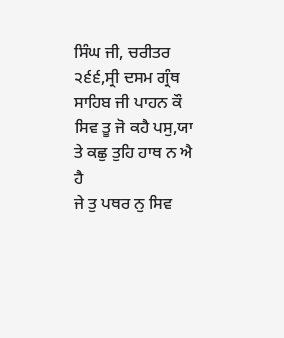ਸਿੰਘ ਜੀ, ਚਰੀਤਰ ੨੬੬,ਸ੍ਰੀ ਦਸਮ ਗ੍ਰੰਥ ਸਾਹਿਬ ਜੀ ਪਾਹਨ ਕੌ ਸਿਵ ਤੂ ਜੋ ਕਹੈ ਪਸੁ,ਯਾ ਤੇ ਕਛੁ ਤੁਹਿ ਹਾਥ ਨ ਐ ਹੈ
ਜੇ ਤੁ ਪਥਰ ਨੁ ਸਿਵ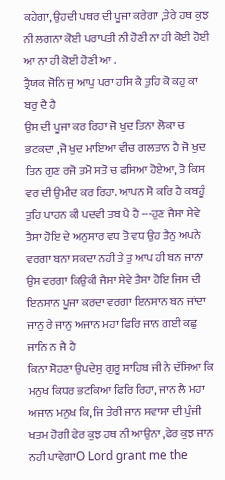ਕਹੇਗਾ, ਉਹਦੀ ਪਥਰ ਦੀ ਪੂਜਾ ਕਰੇਗਾ ,ਤੇਰੇ ਹਥ ਕੁਝ ਨੀ ਲਗਨਾ ਕੋਈ ਪਰਾਪਤੀ ਨੀ ਹੋਣੀ ਨਾ ਹੀ ਕੋਈ ਹੋਈ ਆ ਨਾ ਹੀ ਕੋਈ ਹੋਣੀ ਆ .
ਤ੍ਰੈਯਕ ਜੋਨਿ ਜੁ ਆਪੁ ਪਰਾ ਹਸਿ ਕੈ ਤੁਹਿ ਕੋ ਕਹੁ ਕਾ ਬਰੁ ਦੈ ਹੈ
ਉਸ ਦੀ ਪੂਜਾ ਕਰ ਰਿਹਾ ਜੋ ਖੁਦ ਤਿਨਾ ਲੋਕਾ ਚ ਭਟਕਦਾ ,ਜੋ ਖੁਦ ਮਾਇਆ ਵੀਚ ਗਲਤਾਨ ਹੈ ਜੋ ਖੁਦ ਤਿਨ ਗੁਣ ਰਜੋ ਤਮੋ ਸਤੋ ਚ ਫਸਿਆ ਹੋਏਆ, ਤੋ ਕਿਸ ਵਰ ਦੀ ਉਮੀਦ ਕਰ ਰਿਹਾ. ਆਪਨ ਸੋ ਕਰਿ ਹੈ ਕਬਹੂੰ ਤੁਹਿ ਪਾਹਨ ਕੀ ਪਦਵੀ ਤਬ ਪੈ ਹੈ ---ਹੁਣ ਜੈਸਾ ਸੇਵੇ ਤੈਸਾ ਹੋਇ ਦੇ ਅਨੁਸਾਰ ਵਧ ਤੋ ਵਧ ਉਹ ਤੈਨੁ ਅਪਨੇ ਵਰਗਾ ਬਨਾ ਸਕਦਾ ਨਹੀ ਤੇ ਤੁ ਆਪ ਹੀ ਬਨ ਜਾਨਾ ਉਸ ਵਰਗਾ ਕਿਉਕੀ ਜੈਸਾ ਸੇਵੇ ਤੈਸਾ ਹੋਇ ਜਿਸ ਦੀ ਇਨਸਾਨ ਪੂਜਾ ਕਰਦਾ ਵਰਗਾ ਇਨਸਾਨ ਬਨ ਜਾਂਦਾ ਜਾਨੁ ਰੇ ਜਾਨੁ ਅਜਾਨ ਮਹਾ ਫਿਰਿ ਜਾਨ ਗਈ ਕਛੁ ਜਾਨਿ ਨ ਜੈ ਹੈ
ਕਿਨਾ ਸੋਹਣਾ ਉਪਦੇਸੁ ਗੁਰੂ ਸਾਹਿਬ ਜੀ ਨੇ ਦੱਸਿਆ ਕਿ
ਮਨੁਖ ਕਿਧਰ ਭਟਕਿਆ ਫਿਰਿ ਰਿਹਾ, ਜਾਨ ਲੈ ਮਹਾ ਅਜਾਨ ਮਨੁਖ ਕਿ, ਜਿ ਤੇਰੀ ਜਾਨ ਸਵਾਸਾ ਦੀ ਪੁੰਜੀ ਖਤਮ ਹੋਗੀ ਫੇਰ ਕੁਝ ਹਥ ਨੀ ਆਉਨਾ ,ਫੇਰ ਕੁਝ ਜਾਨ ਨਹੀ ਪਾਵੇਗਾO Lord grant me the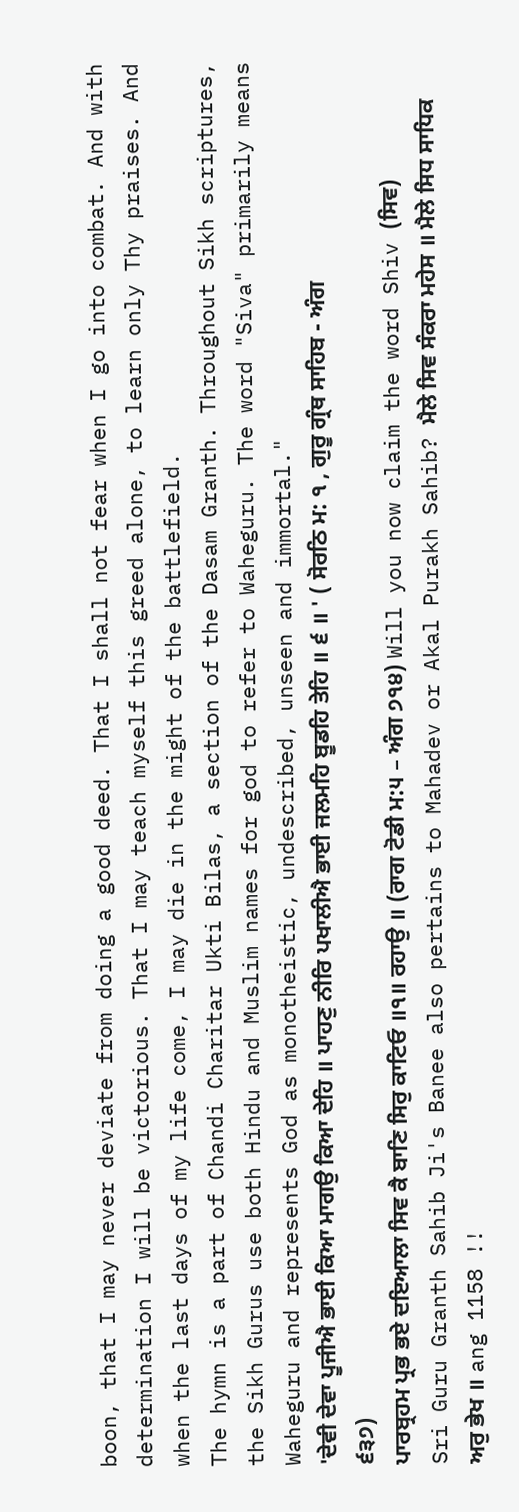boon, that I may never deviate from doing a good deed. That I shall not fear when I go into combat. And with determination I will be victorious. That I may teach myself this greed alone, to learn only Thy praises. And when the last days of my life come, I may die in the might of the battlefield.
The hymn is a part of Chandi Charitar Ukti Bilas, a section of the Dasam Granth. Throughout Sikh scriptures, the Sikh Gurus use both Hindu and Muslim names for god to refer to Waheguru. The word "Siva" primarily means Waheguru and represents God as monotheistic, undescribed, unseen and immortal."
'ਦੇਵੀ ਦੇਵਾ ਪੂਜੀਐ ਭਾਈ ਕਿਆ ਮਾਗਉ ਕਿਆ ਦੇਹਿ ॥ ਪਾਹਣੁ ਨੀਰਿ ਪਖਾਲੀਐ ਭਾਈ ਜਲਮਹਿ ਬੂਡਹਿ ਤੇਹਿ ॥ ੬ ॥ ' ( ਸੋਰਠਿ ਮ: ੧ , ਗੁਰੂ ਗ੍ਰੰਥ ਸਾਹਿਬ - ਅੰਗ ੬੩੭)
ਪਾਰਬ੍ਰਹਮ ਪ੍ਰਭ ਭਏ ਦਇਆਲਾ ਸਿਵ ਕੈ ਬਾਣਿ ਸਿਰੁ ਕਾਟਿਓ ॥੧॥ ਰਹਾਉ ॥ (ਰਾਗ ਟੋਡੀ ਮ:੫ – ਅੰਗ ੭੧੪) Will you now claim the word Shiv (ਸਿਵ) Sri Guru Granth Sahib Ji's Banee also pertains to Mahadev or Akal Purakh Sahib? ਮੈਲੇ ਸਿਵ ਸੰਕਰਾ ਮਹੇਸ ॥ ਮੈਲੇ ਸਿਧ ਸਾਧਿਕ ਅਰੁ ਭੇਖ ॥ ang 1158 !!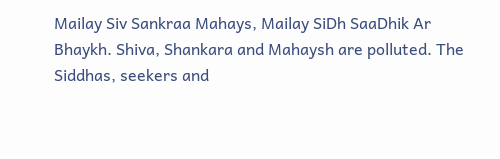Mailay Siv Sankraa Mahays, Mailay SiDh SaaDhik Ar Bhaykh. Shiva, Shankara and Mahaysh are polluted. The Siddhas, seekers and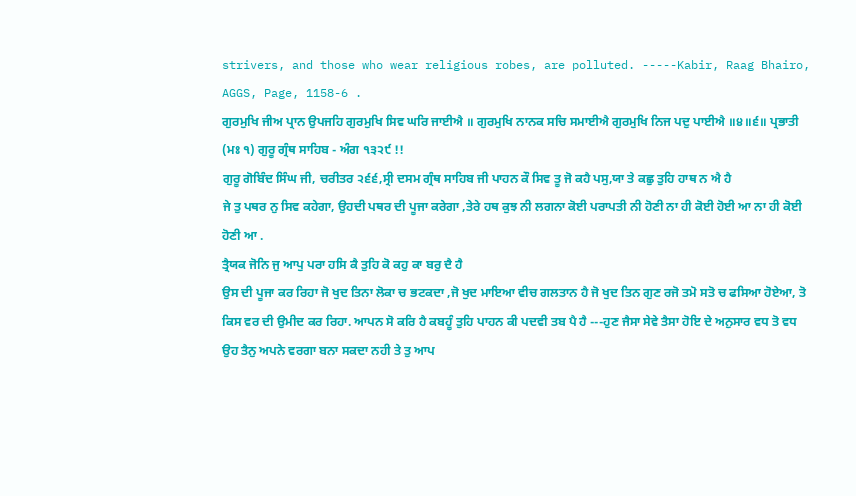strivers, and those who wear religious robes, are polluted. -----Kabir, Raag Bhairo, AGGS, Page, 1158-6 .
ਗੁਰਮੁਖਿ ਜੀਅ ਪ੍ਰਾਨ ਉਪਜਹਿ ਗੁਰਮੁਖਿ ਸਿਵ ਘਰਿ ਜਾਈਐ ॥ ਗੁਰਮੁਖਿ ਨਾਨਕ ਸਚਿ ਸਮਾਈਐ ਗੁਰਮੁਖਿ ਨਿਜ ਪਦੁ ਪਾਈਐ ॥੪॥੬॥ ਪ੍ਰਭਾਤੀ (ਮਃ ੧) ਗੁਰੂ ਗ੍ਰੰਥ ਸਾਹਿਬ - ਅੰਗ ੧੩੨੯ !!
ਗੁਰੂ ਗੋਬਿੰਦ ਸਿੰਘ ਜੀ, ਚਰੀਤਰ ੨੬੬,ਸ੍ਰੀ ਦਸਮ ਗ੍ਰੰਥ ਸਾਹਿਬ ਜੀ ਪਾਹਨ ਕੌ ਸਿਵ ਤੂ ਜੋ ਕਹੈ ਪਸੁ,ਯਾ ਤੇ ਕਛੁ ਤੁਹਿ ਹਾਥ ਨ ਐ ਹੈ
ਜੇ ਤੁ ਪਥਰ ਨੁ ਸਿਵ ਕਹੇਗਾ, ਉਹਦੀ ਪਥਰ ਦੀ ਪੂਜਾ ਕਰੇਗਾ ,ਤੇਰੇ ਹਥ ਕੁਝ ਨੀ ਲਗਨਾ ਕੋਈ ਪਰਾਪਤੀ ਨੀ ਹੋਣੀ ਨਾ ਹੀ ਕੋਈ ਹੋਈ ਆ ਨਾ ਹੀ ਕੋਈ ਹੋਣੀ ਆ .
ਤ੍ਰੈਯਕ ਜੋਨਿ ਜੁ ਆਪੁ ਪਰਾ ਹਸਿ ਕੈ ਤੁਹਿ ਕੋ ਕਹੁ ਕਾ ਬਰੁ ਦੈ ਹੈ
ਉਸ ਦੀ ਪੂਜਾ ਕਰ ਰਿਹਾ ਜੋ ਖੁਦ ਤਿਨਾ ਲੋਕਾ ਚ ਭਟਕਦਾ ,ਜੋ ਖੁਦ ਮਾਇਆ ਵੀਚ ਗਲਤਾਨ ਹੈ ਜੋ ਖੁਦ ਤਿਨ ਗੁਣ ਰਜੋ ਤਮੋ ਸਤੋ ਚ ਫਸਿਆ ਹੋਏਆ, ਤੋ ਕਿਸ ਵਰ ਦੀ ਉਮੀਦ ਕਰ ਰਿਹਾ. ਆਪਨ ਸੋ ਕਰਿ ਹੈ ਕਬਹੂੰ ਤੁਹਿ ਪਾਹਨ ਕੀ ਪਦਵੀ ਤਬ ਪੈ ਹੈ ---ਹੁਣ ਜੈਸਾ ਸੇਵੇ ਤੈਸਾ ਹੋਇ ਦੇ ਅਨੁਸਾਰ ਵਧ ਤੋ ਵਧ ਉਹ ਤੈਨੁ ਅਪਨੇ ਵਰਗਾ ਬਨਾ ਸਕਦਾ ਨਹੀ ਤੇ ਤੁ ਆਪ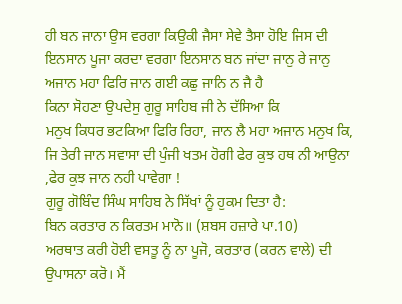ਹੀ ਬਨ ਜਾਨਾ ਉਸ ਵਰਗਾ ਕਿਉਕੀ ਜੈਸਾ ਸੇਵੇ ਤੈਸਾ ਹੋਇ ਜਿਸ ਦੀ ਇਨਸਾਨ ਪੂਜਾ ਕਰਦਾ ਵਰਗਾ ਇਨਸਾਨ ਬਨ ਜਾਂਦਾ ਜਾਨੁ ਰੇ ਜਾਨੁ ਅਜਾਨ ਮਹਾ ਫਿਰਿ ਜਾਨ ਗਈ ਕਛੁ ਜਾਨਿ ਨ ਜੈ ਹੈ
ਕਿਨਾ ਸੋਹਣਾ ਉਪਦੇਸੁ ਗੁਰੂ ਸਾਹਿਬ ਜੀ ਨੇ ਦੱਸਿਆ ਕਿ
ਮਨੁਖ ਕਿਧਰ ਭਟਕਿਆ ਫਿਰਿ ਰਿਹਾ, ਜਾਨ ਲੈ ਮਹਾ ਅਜਾਨ ਮਨੁਖ ਕਿ, ਜਿ ਤੇਰੀ ਜਾਨ ਸਵਾਸਾ ਦੀ ਪੁੰਜੀ ਖਤਮ ਹੋਗੀ ਫੇਰ ਕੁਝ ਹਥ ਨੀ ਆਉਨਾ ,ਫੇਰ ਕੁਝ ਜਾਨ ਨਹੀ ਪਾਵੇਗਾ !
ਗੁਰੂ ਗੋਬਿੰਦ ਸਿੰਘ ਸਾਹਿਬ ਨੇ ਸਿੱਖਾਂ ਨੂੰ ਹੁਕਮ ਦਿਤਾ ਹੈ:
ਬਿਨ ਕਰਤਾਰ ਨ ਕਿਰਤਮ ਮਾਨੋ॥ (ਸ਼ਬਸ ਹਜ਼ਾਰੇ ਪਾ.10)
ਅਰਥਾਤ ਕਰੀ ਹੋਈ ਵਸਤੂ ਨੂੰ ਨਾ ਪੂਜੋ, ਕਰਤਾਰ (ਕਰਨ ਵਾਲੇ) ਦੀ ਉਪਾਸਨਾ ਕਰੋ। ਮੈਂ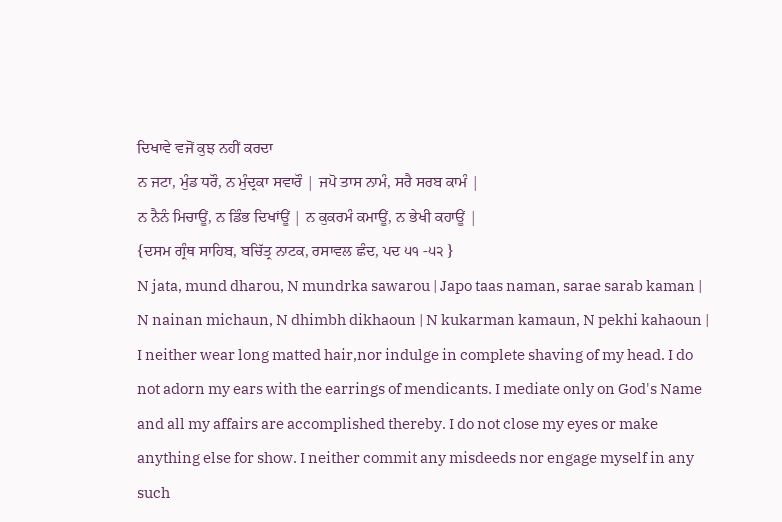ਦਿਖਾਵੇ ਵਜੋਂ ਕੁਝ ਨਹੀਂ ਕਰਦਾ
ਨ ਜਟਾ, ਮੁੰਡ ਧਰੌ, ਨ ਮੁੰਦ੍ਰਕਾ ਸਵਾਰੌ | ਜਪੋ ਤਾਸ ਨਾਮੰ, ਸਰੈ ਸਰਬ ਕਾਮੰ |
ਨ ਨੈਨੰ ਮਿਚਾਊਂ, ਨ ਡਿੰਭ ਦਿਖਾਂਊਂ | ਨ ਕੁਕਰਮੰ ਕਮਾਊਂ, ਨ ਭੇਖੀ ਕਹਾਊਂ |
{ਦਸਮ ਗ੍ਰੰਥ ਸਾਹਿਬ, ਬਚਿੱਤ੍ਰ ਨਾਟਕ, ਰਸਾਵਲ ਛੰਦ, ਪਦ ੫੧ -੫੨ }
N jata, mund dharou, N mundrka sawarou | Japo taas naman, sarae sarab kaman |
N nainan michaun, N dhimbh dikhaoun | N kukarman kamaun, N pekhi kahaoun |
I neither wear long matted hair,nor indulge in complete shaving of my head. I do not adorn my ears with the earrings of mendicants. I mediate only on God's Name and all my affairs are accomplished thereby. I do not close my eyes or make anything else for show. I neither commit any misdeeds nor engage myself in any such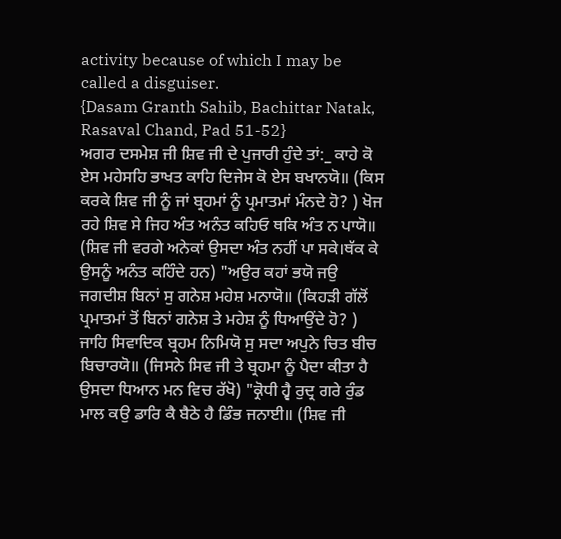activity because of which I may be called a disguiser.
{Dasam Granth Sahib, Bachittar Natak, Rasaval Chand, Pad 51-52}
ਅਗਰ ਦਸਮੇਸ਼ ਜੀ ਸ਼ਿਵ ਜੀ ਦੇ ਪੁਜਾਰੀ ਹੁੰਦੇ ਤਾਂ:_ ਕਾਹੇ ਕੋ ਏਸ ਮਹੇਸਹਿ ਭਾਖਤ ਕਾਹਿ ਦਿਜੇਸ ਕੋ ਏਸ ਬਖਾਨਯੋ॥ (ਕਿਸ ਕਰਕੇ ਸ਼ਿਵ ਜੀ ਨੂੰ ਜਾਂ ਬ੍ਰਹਮਾਂ ਨੂੰ ਪ੍ਰਮਾਤਮਾਂ ਮੰਨਦੇ ਹੋ? ) ਖੋਜ ਰਹੇ ਸ਼ਿਵ ਸੇ ਜਿਹ ਅੰਤ ਅਨੰਤ ਕਹਿਓ ਥਕਿ ਅੰਤ ਨ ਪਾਯੋ॥ (ਸ਼ਿਵ ਜੀ ਵਰਗੇ ਅਨੇਕਾਂ ਉਸਦਾ ਅੰਤ ਨਹੀਂ ਪਾ ਸਕੇ।ਥੱਕ ਕੇ ਉਸਨੂੰ ਅਨੰਤ ਕਹਿੰਦੇ ਹਨ) "ਅਉਰ ਕਹਾਂ ਭਯੋ ਜਉ ਜਗਦੀਸ਼ ਬਿਨਾਂ ਸੁ ਗਨੇਸ਼ ਮਹੇਸ਼ ਮਨਾਯੋ॥ (ਕਿਹੜੀ ਗੱਲੋਂ ਪ੍ਰਮਾਤਮਾਂ ਤੋਂ ਬਿਨਾਂ ਗਨੇਸ਼ ਤੇ ਮਹੇਸ਼ ਨੂੰ ਧਿਆਉਂਦੇ ਹੋ? ) ਜਾਹਿ ਸਿਵਾਦਿਕ ਬ੍ਰਹਮ ਨਿਮਿਯੋ ਸੁ ਸਦਾ ਅਪੁਨੇ ਚਿਤ ਬੀਚ ਬਿਚਾਰਯੋ॥ (ਜਿਸਨੇ ਸਿਵ ਜੀ ਤੇ ਬ੍ਰਹਮਾ ਨੂੰ ਪੈਦਾ ਕੀਤਾ ਹੈ ਉਸਦਾ ਧਿਆਨ ਮਨ ਵਿਚ ਰੱਖੋ) "ਕ੍ਰੋਧੀ ਹ੍ਵੈ ਰੁਦ੍ਰ ਗਰੇ ਰੁੰਡ ਮਾਲ ਕਉ ਡਾਰਿ ਕੈ ਬੈਠੇ ਹੈ ਡਿੰਭ ਜਨਾਈ॥ (ਸ਼ਿਵ ਜੀ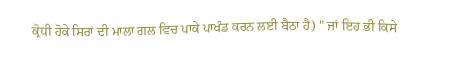ਕ੍ਰੋਧੀ ਹੋਕੇ ਸਿਰਾਂ ਦੀ ਮਾਲਾ ਗਲ ਵਿਚ ਪਾਕੇ ਪਾਖੰਡ ਕਰਨ ਲਈ ਬੈਠਾ ਹੈ) " ਜਾਂ ਇਹ ਭੀ ਕਿਸੇ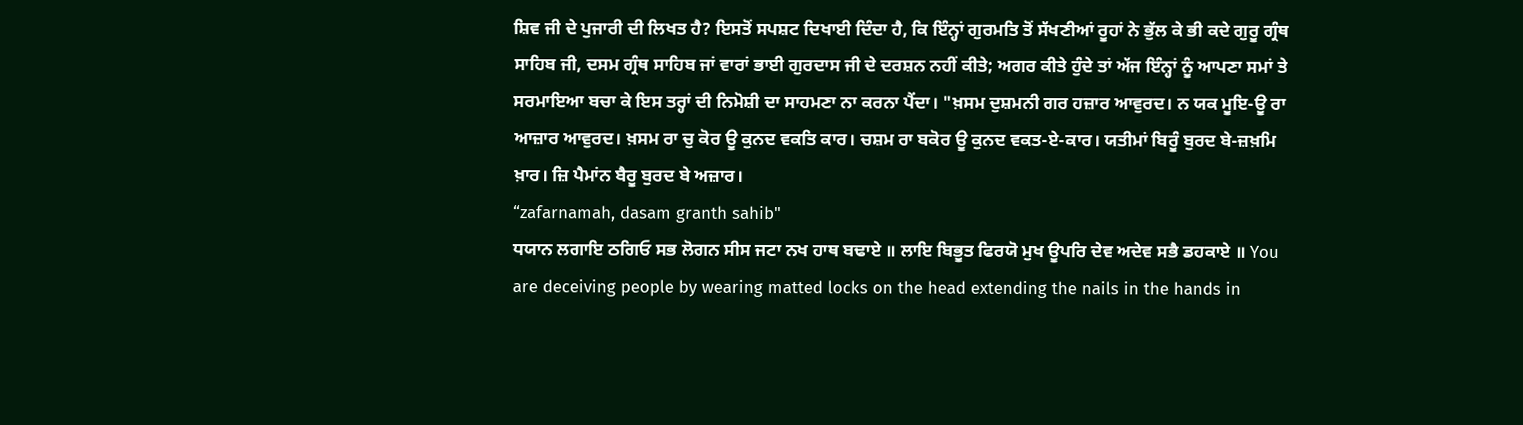ਸ਼ਿਵ ਜੀ ਦੇ ਪੁਜਾਰੀ ਦੀ ਲਿਖਤ ਹੈ? ਇਸਤੋਂ ਸਪਸ਼ਟ ਦਿਖਾਈ ਦਿੰਦਾ ਹੈ, ਕਿ ਇੰਨ੍ਹਾਂ ਗੁਰਮਤਿ ਤੋਂ ਸੱਖਣੀਆਂ ਰੂਹਾਂ ਨੇ ਭੁੱਲ ਕੇ ਭੀ ਕਦੇ ਗੁਰੂ ਗ੍ਰੰਥ ਸਾਹਿਬ ਜੀ, ਦਸਮ ਗ੍ਰੰਥ ਸਾਹਿਬ ਜਾਂ ਵਾਰਾਂ ਭਾਈ ਗੁਰਦਾਸ ਜੀ ਦੇ ਦਰਸ਼ਨ ਨਹੀਂ ਕੀਤੇ; ਅਗਰ ਕੀਤੇ ਹੁੰਦੇ ਤਾਂ ਅੱਜ ਇੰਨ੍ਹਾਂ ਨੂੰ ਆਪਣਾ ਸਮਾਂ ਤੇ ਸਰਮਾਇਆ ਬਚਾ ਕੇ ਇਸ ਤਰ੍ਹਾਂ ਦੀ ਨਿਮੋਸ਼ੀ ਦਾ ਸਾਹਮਣਾ ਨਾ ਕਰਨਾ ਪੈਂਦਾ। "ਖ਼ਸਮ ਦੁਸ਼ਮਨੀ ਗਰ ਹਜ਼ਾਰ ਆਵੁਰਦ। ਨ ਯਕ ਮੂਇ-ਊ ਰਾ ਆਜ਼ਾਰ ਆਵੁਰਦ। ਖ਼ਸਮ ਰਾ ਚੁ ਕੋਰ ਊ ਕੁਨਦ ਵਕਤਿ ਕਾਰ। ਚਸ਼ਮ ਰਾ ਬਕੋਰ ਊ ਕੁਨਦ ਵਕਤ-ਏ-ਕਾਰ। ਯਤੀਮਾਂ ਬਿਰੂੰ ਬੁਰਦ ਬੇ-ਜ਼ਖ਼ਮਿ ਖ਼ਾਰ। ਜ਼ਿ ਪੈਮਾਂਨ ਬੈਰੂ ਬੁਰਦ ਬੇ ਅਜ਼ਾਰ।
“zafarnamah, dasam granth sahib"
ਧਯਾਨ ਲਗਾਇ ਠਗਿਓ ਸਭ ਲੋਗਨ ਸੀਸ ਜਟਾ ਨਖ ਹਾਥ ਬਢਾਏ ॥ ਲਾਇ ਬਿਭੂਤ ਫਿਰਯੋ ਮੁਖ ਊਪਰਿ ਦੇਵ ਅਦੇਵ ਸਭੈ ਡਹਕਾਏ ॥ You are deceiving people by wearing matted locks on the head extending the nails in the hands in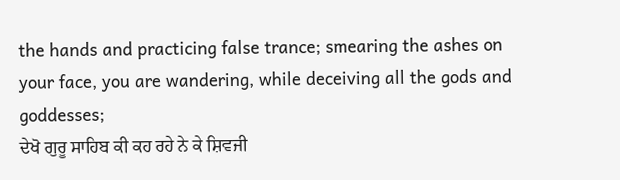the hands and practicing false trance; smearing the ashes on your face, you are wandering, while deceiving all the gods and goddesses;
ਦੇਖੋ ਗੁਰੂ ਸਾਹਿਬ ਕੀ ਕਹ ਰਹੇ ਨੇ ਕੇ ਸ਼ਿਵਜੀ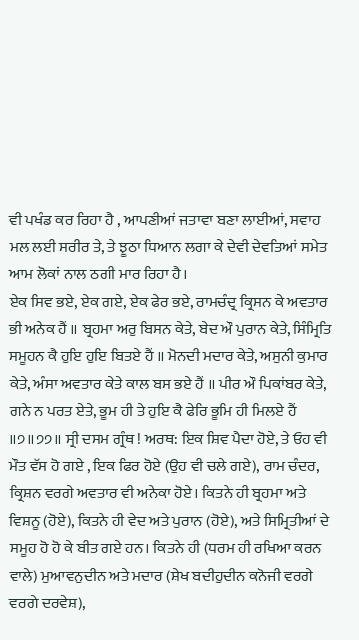ਵੀ ਪਖੰਡ ਕਰ ਰਿਹਾ ਹੈ , ਆਪਣੀਆਂ ਜਤਾਵਾ ਬਣਾ ਲਾਈਆਂ, ਸਵਾਹ ਮਲ ਲਈ ਸਰੀਰ ਤੇ, ਤੇ ਝੂਠਾ ਧਿਆਨ ਲਗਾ ਕੇ ਦੇਵੀ ਦੇਵਤਿਆਂ ਸਮੇਤ ਆਮ ਲੋਕਾਂ ਨਾਲ ਠਗੀ ਮਾਰ ਰਿਹਾ ਹੈ।
ਏਕ ਸਿਵ ਭਏ, ਏਕ ਗਏ, ਏਕ ਫੇਰ ਭਏ, ਰਾਮਚੰਦ੍ਰ ਕ੍ਰਿਸਨ ਕੇ ਅਵਤਾਰ ਭੀ ਅਨੇਕ ਹੈਂ ॥ ਬ੍ਰਹਮਾ ਅਰੁ ਬਿਸਨ ਕੇਤੇ, ਬੇਦ ਔ ਪੁਰਾਨ ਕੇਤੇ, ਸਿੰਮ੍ਰਿਤਿ ਸਮੂਹਨ ਕੈ ਹੁਇ ਹੁਇ ਬਿਤਏ ਹੈਂ ॥ ਮੋਨਦੀ ਮਦਾਰ ਕੇਤੇ, ਅਸੁਨੀ ਕੁਮਾਰ ਕੇਤੇ, ਅੰਸਾ ਅਵਤਾਰ ਕੇਤੇ ਕਾਲ ਬਸ ਭਏ ਹੈਂ ॥ ਪੀਰ ਔ ਪਿਕਾਂਬਰ ਕੇਤੇ, ਗਨੇ ਨ ਪਰਤ ਏਤੇ, ਭੂਮ ਹੀ ਤੇ ਹੁਇ ਕੈ ਫੇਰਿ ਭੂਮਿ ਹੀ ਮਿਲਏ ਹੈਂ ॥੭॥੭੭॥ ਸ੍ਰੀ ਦਸਮ ਗ੍ਰੰਥ ! ਅਰਥ: ਇਕ ਸ਼ਿਵ ਪੈਦਾ ਹੋਏ, ਤੇ ਓਹ ਵੀ ਮੌਤ ਵੱਸ ਹੋ ਗਏ , ਇਕ ਫਿਰ ਹੋਏ (ਉਹ ਵੀ ਚਲੇ ਗਏ), ਰਾਮ ਚੰਦਰ, ਕ੍ਰਿਸ਼ਨ ਵਰਗੇ ਅਵਤਾਰ ਵੀ ਅਨੇਕਾ ਹੋਏ। ਕਿਤਨੇ ਹੀ ਬ੍ਰਹਮਾ ਅਤੇ ਵਿਸ਼ਨੂ (ਹੋਏ), ਕਿਤਨੇ ਹੀ ਵੇਦ ਅਤੇ ਪੁਰਾਨ (ਹੋਏ), ਅਤੇ ਸਿਮ੍ਰਿਤੀਆਂ ਦੇ ਸਮੂਹ ਹੋ ਹੋ ਕੇ ਬੀਤ ਗਏ ਹਨ। ਕਿਤਨੇ ਹੀ (ਧਰਮ ਹੀ ਰਖਿਆ ਕਰਨ ਵਾਲੇ) ਮੁਆਵਨੁਦੀਨ ਅਤੇ ਮਦਾਰ (ਸ਼ੇਖ ਬਦੀਹੁਦੀਨ ਕਨੋਜੀ ਵਰਗੇ ਵਰਗੇ ਦਰਵੇਸ਼),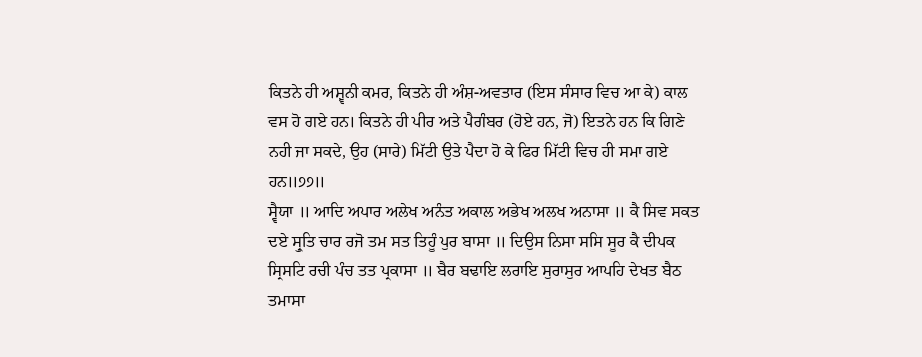ਕਿਤਨੇ ਹੀ ਅਸ਼੍ਵਨੀ ਕਮਰ, ਕਿਤਨੇ ਹੀ ਅੰਸ਼-ਅਵਤਾਰ (ਇਸ ਸੰਸਾਰ ਵਿਚ ਆ ਕੇ) ਕਾਲ ਵਸ ਹੋ ਗਏ ਹਨ। ਕਿਤਨੇ ਹੀ ਪੀਰ ਅਤੇ ਪੈਗੰਬਰ (ਹੋਏ ਹਨ, ਜੋ) ਇਤਨੇ ਹਨ ਕਿ ਗਿਣੇ ਨਹੀ ਜਾ ਸਕਦੇ, ਉਹ (ਸਾਰੇ) ਮਿੱਟੀ ਉਤੇ ਪੈਦਾ ਹੋ ਕੇ ਫਿਰ ਮਿੱਟੀ ਵਿਚ ਹੀ ਸਮਾ ਗਏ ਹਨ॥੭੭॥
ਸ੍ਵੈਯਾ ॥ ਆਦਿ ਅਪਾਰ ਅਲੇਖ ਅਨੰਤ ਅਕਾਲ ਅਭੇਖ ਅਲਖ ਅਨਾਸਾ ॥ ਕੈ ਸਿਵ ਸਕਤ ਦਏ ਸ੍ਰੁਤਿ ਚਾਰ ਰਜੋ ਤਮ ਸਤ ਤਿਹੂੰ ਪੁਰ ਬਾਸਾ ॥ ਦਿਉਸ ਨਿਸਾ ਸਸਿ ਸੂਰ ਕੈ ਦੀਪਕ ਸ੍ਰਿਸਟਿ ਰਚੀ ਪੰਚ ਤਤ ਪ੍ਰਕਾਸਾ ॥ ਬੈਰ ਬਢਾਇ ਲਰਾਇ ਸੁਰਾਸੁਰ ਆਪਹਿ ਦੇਖਤ ਬੈਠ ਤਮਾਸਾ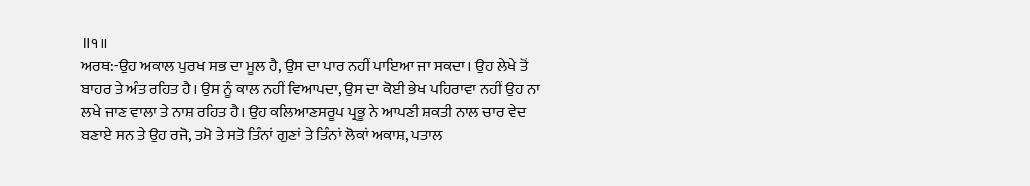॥੧॥
ਅਰਥ:-ਉਹ ਅਕਾਲ ਪੁਰਖ ਸਭ ਦਾ ਮੂਲ ਹੈ, ਉਸ ਦਾ ਪਾਰ ਨਹੀਂ ਪਾਇਆ ਜਾ ਸਕਦਾ। ਉਹ ਲੇਖੇ ਤੋਂ ਬਾਹਰ ਤੇ ਅੰਤ ਰਹਿਤ ਹੈ। ਉਸ ਨੂੰ ਕਾਲ ਨਹੀਂ ਵਿਆਪਦਾ, ਉਸ ਦਾ ਕੋਈ ਭੇਖ ਪਹਿਰਾਵਾ ਨਹੀਂ ਉਹ ਨਾ ਲਖੇ ਜਾਣ ਵਾਲਾ ਤੇ ਨਾਸ਼ ਰਹਿਤ ਹੈ। ਉਹ ਕਲਿਆਣਸਰੂਪ ਪ੍ਰਭੂ ਨੇ ਆਪਣੀ ਸ਼ਕਤੀ ਨਾਲ ਚਾਰ ਵੇਦ ਬਣਾਏ ਸਨ ਤੇ ਉਹ ਰਜੋ, ਤਮੋ ਤੇ ਸਤੋ ਤਿੰਨਾਂ ਗੁਣਾਂ ਤੇ ਤਿੰਨਾਂ ਲੋਕਾਂ ਅਕਾਸ਼, ਪਤਾਲ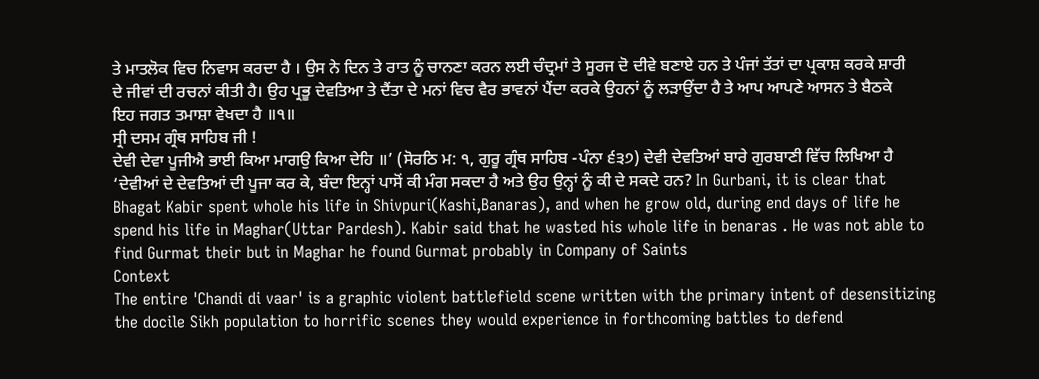ਤੇ ਮਾਤਲੋਕ ਵਿਚ ਨਿਵਾਸ ਕਰਦਾ ਹੈ । ਉਸ ਨੇ ਦਿਨ ਤੇ ਰਾਤ ਨੂੰ ਚਾਨਣਾ ਕਰਨ ਲਈ ਚੰਦ੍ਰਮਾਂ ਤੇ ਸੂਰਜ ਦੋ ਦੀਵੇ ਬਣਾਏ ਹਨ ਤੇ ਪੰਜਾਂ ਤੱਤਾਂ ਦਾ ਪ੍ਰਕਾਸ਼ ਕਰਕੇ ਸ਼ਾਰੀ ਦੇ ਜੀਵਾਂ ਦੀ ਰਚਨਾਂ ਕੀਤੀ ਹੈ। ਉਹ ਪ੍ਰਭੂ ਦੇਵਤਿਆ ਤੇ ਦੈਂਤਾ ਦੇ ਮਨਾਂ ਵਿਚ ਵੈਰ ਭਾਵਨਾਂ ਪੈਂਦਾ ਕਰਕੇ ਉਹਨਾਂ ਨੂੰ ਲੜਾਉਂਦਾ ਹੈ ਤੇ ਆਪ ਆਪਣੇ ਆਸਨ ਤੇ ਬੈਠਕੇ ਇਹ ਜਗਤ ਤਮਾਸ਼ਾ ਵੇਖਦਾ ਹੈ ॥੧॥
ਸ੍ਰੀ ਦਸਮ ਗ੍ਰੰਥ ਸਾਹਿਬ ਜੀ !
ਦੇਵੀ ਦੇਵਾ ਪੂਜੀਐ ਭਾਈ ਕਿਆ ਮਾਗਉ ਕਿਆ ਦੇਹਿ ॥’ (ਸੋਰਠਿ ਮ: ੧, ਗੁਰੂ ਗ੍ਰੰਥ ਸਾਹਿਬ -ਪੰਨਾ ੬੩੭) ਦੇਵੀ ਦੇਵਤਿਆਂ ਬਾਰੇ ਗੁਰਬਾਣੀ ਵਿੱਚ ਲਿਖਿਆ ਹੈ ‘ਦੇਵੀਆਂ ਦੇ ਦੇਵਤਿਆਂ ਦੀ ਪੂਜਾ ਕਰ ਕੇ, ਬੰਦਾ ਇਨ੍ਹਾਂ ਪਾਸੋਂ ਕੀ ਮੰਗ ਸਕਦਾ ਹੈ ਅਤੇ ਉਹ ਉਨ੍ਹਾਂ ਨੂੰ ਕੀ ਦੇ ਸਕਦੇ ਹਨ? In Gurbani, it is clear that Bhagat Kabir spent whole his life in Shivpuri(Kashi,Banaras), and when he grow old, during end days of life he spend his life in Maghar(Uttar Pardesh). Kabir said that he wasted his whole life in benaras . He was not able to find Gurmat their but in Maghar he found Gurmat probably in Company of Saints
Context
The entire 'Chandi di vaar' is a graphic violent battlefield scene written with the primary intent of desensitizing the docile Sikh population to horrific scenes they would experience in forthcoming battles to defend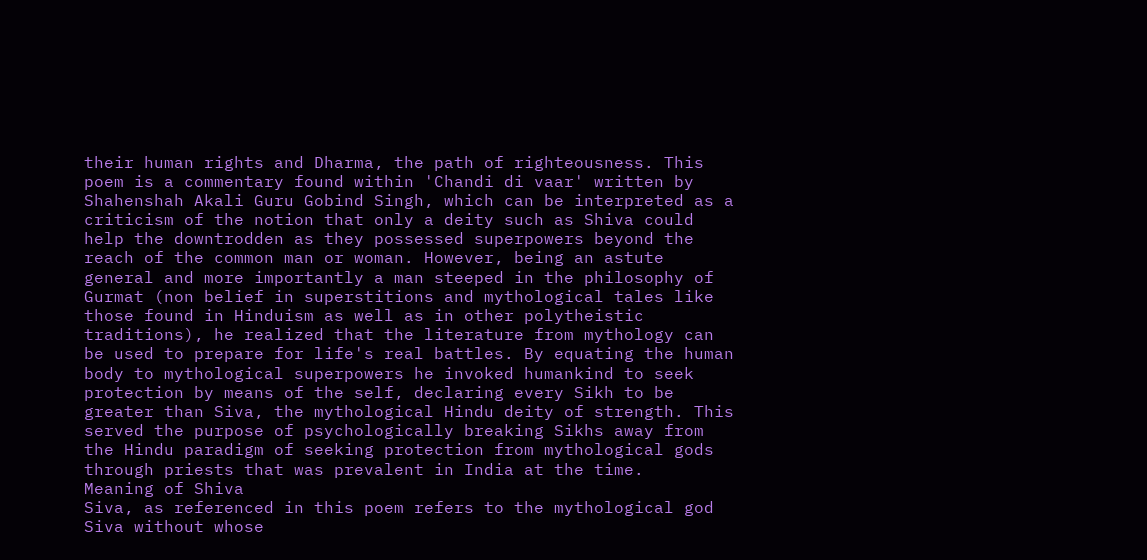their human rights and Dharma, the path of righteousness. This poem is a commentary found within 'Chandi di vaar' written by Shahenshah Akali Guru Gobind Singh, which can be interpreted as a criticism of the notion that only a deity such as Shiva could help the downtrodden as they possessed superpowers beyond the reach of the common man or woman. However, being an astute general and more importantly a man steeped in the philosophy of Gurmat (non belief in superstitions and mythological tales like those found in Hinduism as well as in other polytheistic traditions), he realized that the literature from mythology can be used to prepare for life's real battles. By equating the human body to mythological superpowers he invoked humankind to seek protection by means of the self, declaring every Sikh to be greater than Siva, the mythological Hindu deity of strength. This served the purpose of psychologically breaking Sikhs away from the Hindu paradigm of seeking protection from mythological gods through priests that was prevalent in India at the time.
Meaning of Shiva
Siva, as referenced in this poem refers to the mythological god Siva without whose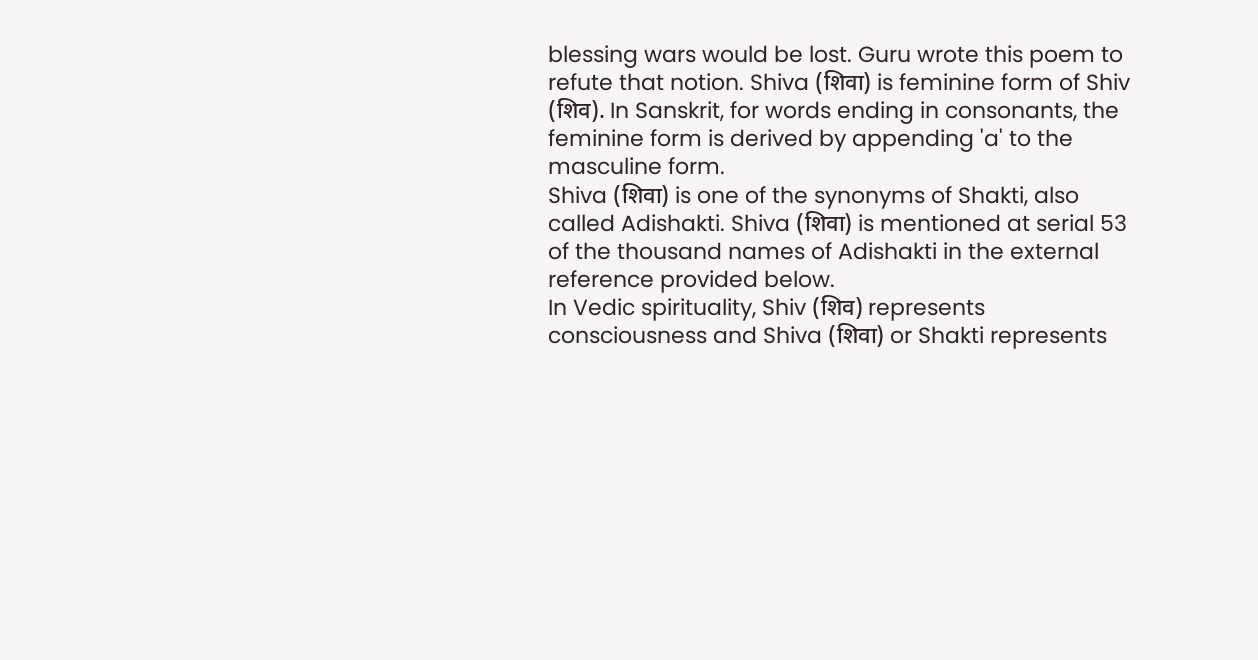blessing wars would be lost. Guru wrote this poem to refute that notion. Shiva (शिवा) is feminine form of Shiv (शिव). In Sanskrit, for words ending in consonants, the feminine form is derived by appending 'a' to the masculine form.
Shiva (शिवा) is one of the synonyms of Shakti, also called Adishakti. Shiva (शिवा) is mentioned at serial 53 of the thousand names of Adishakti in the external reference provided below.
In Vedic spirituality, Shiv (शिव) represents consciousness and Shiva (शिवा) or Shakti represents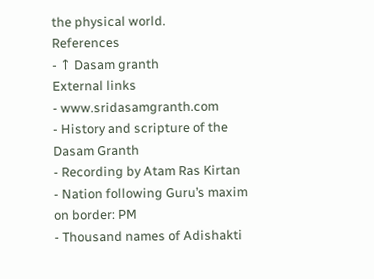the physical world.
References
- ↑ Dasam granth
External links
- www.sridasamgranth.com
- History and scripture of the Dasam Granth
- Recording by Atam Ras Kirtan
- Nation following Guru’s maxim on border: PM
- Thousand names of Adishakti